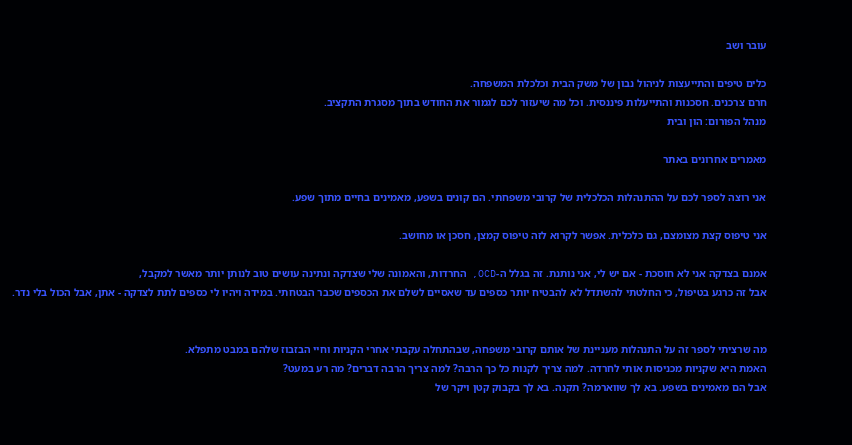עובר ושב

כלים טיפים והתייעצות לניהול נבון של משק הבית וכלכלת המשפחה.
חרם צרכנים. חסכנות והתייעלות פיננסית. וכל מה שיעזור לכם לגמור את החודש בתוך מסגרת התקציב.
מנהל הפורום: הון ובית

מאמרים אחרונים באתר

אני רוצה לספר לכם על ההתנהלות הכלכלית של קרובי משפחתי. הם קונים בשפע, מאמינים בחיים מתוך שפע.

אני טיפוס קצת מצומצם, גם כלכלית. אפשר לקרוא לזה טיפוס קמצן, חסכן או מחושב.

אמנם בצדקה אני לא חוסכת - אם יש לי, אני נותנת. זה בגלל ה-OCD, החרדות, והאמונה שלי שצדקה ונתינה עושים טוב לנותן יותר מאשר למקבל,
אבל זה כרגע בטיפול, כי החלטתי להשתדל לא להבטיח יותר כספים עד שאסיים לשלם את הכספים שכבר הבטחתי. במידה ויהיו לי כספים לתת לצדקה - אתן, אבל הכול בלי נדר.


מה שרציתי לספר זה על התנהלות מעניינת של אותם קרובי משפחה, שבהתחלה עקבתי אחרי הקניות וחיי הבזבוז שלהם במבט מתפלא.
האמת היא שקניות מכניסות אותי לחרדה. למה צריך לקנות כל כך הרבה? למה צריך הרבה דברים? מה רע במעט?
אבל הם מאמינים בשפע. בא לך שווארמה? תקנה. בא לך בקבוק קטן ויקר של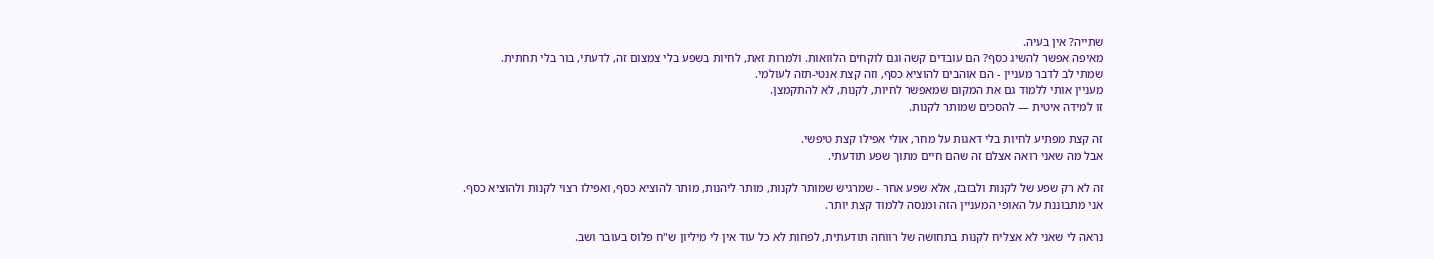שתייה? אין בעיה.
מאיפה אפשר להשיג כסף? הם עובדים קשה וגם לוקחים הלוואות. ולמרות זאת, לחיות בשפע בלי צמצום זה, לדעתי, בור בלי תחתית.
שמתי לב לדבר מעניין - הם אוהבים להוציא כסף, וזה קצת אנטי-תזה לעולמי.
מעניין אותי ללמוד גם את המקום שמאפשר לחיות, לקנות, לא להתקמצן.
זו למידה איטית — להסכים שמותר לקנות.

זה קצת מפתיע לחיות בלי דאגות על מחר, אולי אפילו קצת טיפשי.
אבל מה שאני רואה אצלם זה שהם חיים מתוך שפע תודעתי.

זה לא רק שפע של לקנות ולבזבז, אלא שפע אחר - שמרגיש שמותר לקנות, מותר ליהנות, מותר להוציא כסף, ואפילו רצוי לקנות ולהוציא כסף.
אני מתבוננת על האופי המעניין הזה ומנסה ללמוד קצת יותר.

נראה לי שאני לא אצליח לקנות בתחושה של רווחה תודעתית, לפחות לא כל עוד אין לי מיליון ש"ח פלוס בעובר ושב.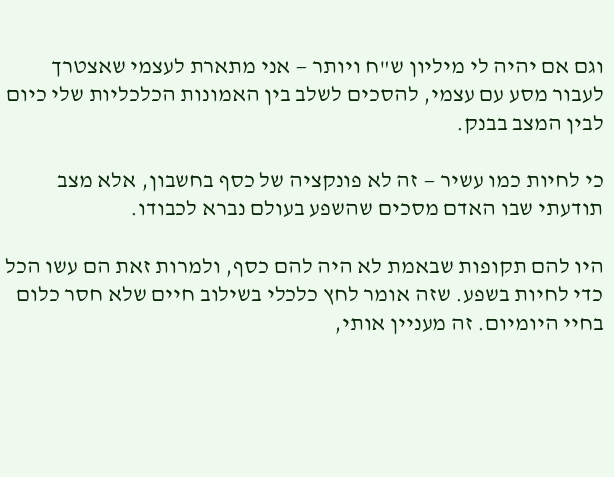וגם אם יהיה לי מיליון ש"ח ויותר — אני מתארת לעצמי שאצטרך לעבור מסע עם עצמי, להסכים לשלב בין האמונות הכלכליות שלי כיום לבין המצב בבנק.

כי לחיות כמו עשיר — זה לא פונקציה של כסף בחשבון, אלא מצב תודעתי שבו האדם מסכים שהשפע בעולם נברא לכבודו.

היו להם תקופות שבאמת לא היה להם כסף, ולמרות זאת הם עשו הכל כדי לחיות בשפע. שזה אומר לחץ כלכלי בשילוב חיים שלא חסר כלום בחיי היומיום. זה מעניין אותי,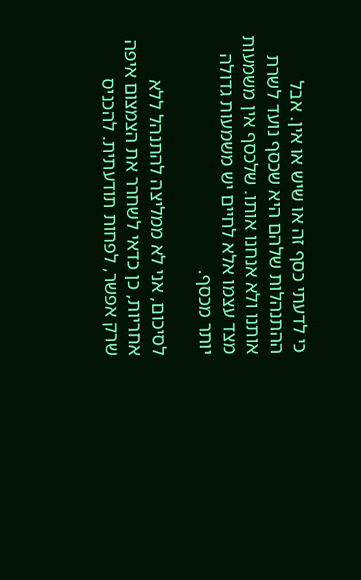כי לדעתי כסף זה או שיש או אין. אבל ההתנהלות שלהם היא שכסף נועד לשרת אותנו ולא אנחנו אותו. שלכסף אין משמעות מצד עצמו אלא לחיים יש משמעות גדולה יותר מכסף.

לסיכום, אני לא ממליצה להתנהל ללא אחריות, כן כדאי לשחרר את הצמצום איפה שרק אפשר, לפחות תודעתית. להכניס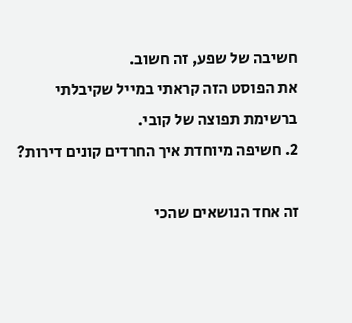חשיבה של שפע, זה חשוב.
את הפוסט הזה קראתי במייל שקיבלתי ברשימת תפוצה של קובי.
2. חשיפה מיוחדת איך החרדים קונים דירות?

זה אחד הנושאים שהכי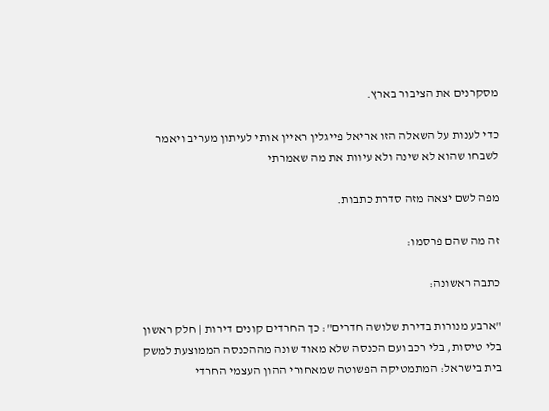מסקרנים את הציבור בארץ.

כדי לענות על השאלה הזו אריאל פייגלין ראיין אותי לעיתון מעריב ויאמר לשבחו שהוא לא שינה ולא עיוות את מה שאמרתי

מפה לשם יצאה מזה סדרת כתבות.

זה מה שהם פרסמו:

כתבה ראשונה:

"ארבע מנורות בדירת שלושה חדרים": כך החרדים קונים דירות | חלק ראשון
בלי טיסות, בלי רכב ועם הכנסה שלא מאוד שונה מההכנסה הממוצעת למשק בית בישראל: המתמטיקה הפשוטה שמאחורי ההון העצמי החרדי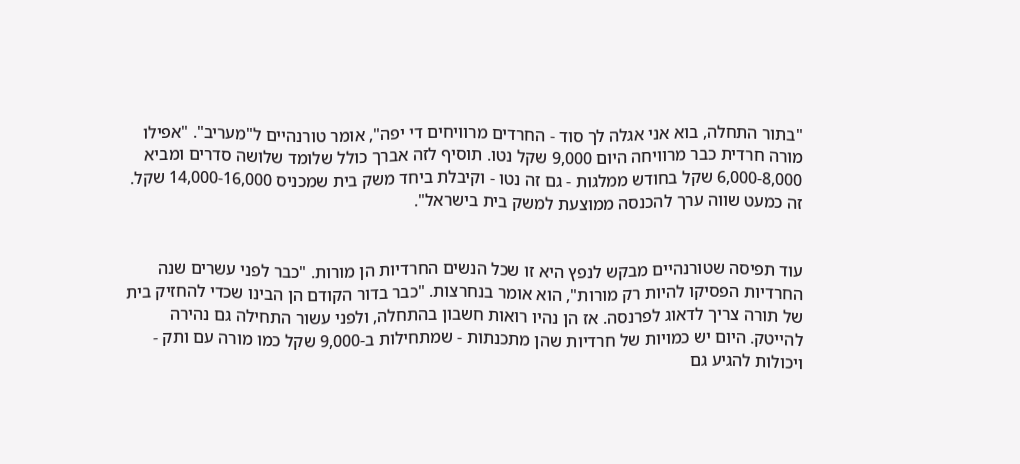"בתור התחלה, בוא אני אגלה לך סוד - החרדים מרוויחים די יפה", אומר טורנהיים ל"מעריב". "אפילו מורה חרדית כבר מרוויחה היום 9,000 שקל נטו. תוסיף לזה אברך כולל שלומד שלושה סדרים ומביא 6,000-8,000 שקל בחודש ממלגות - גם זה נטו - וקיבלת ביחד משק בית שמכניס 14,000-16,000 שקל. זה כמעט שווה ערך להכנסה ממוצעת למשק בית בישראל".


עוד תפיסה שטורנהיים מבקש לנפץ היא זו שכל הנשים החרדיות הן מורות. "כבר לפני עשרים שנה החרדיות הפסיקו להיות רק מורות", הוא אומר בנחרצות. "כבר בדור הקודם הן הבינו שכדי להחזיק בית של תורה צריך לדאוג לפרנסה. אז הן נהיו רואות חשבון בהתחלה, ולפני עשור התחילה גם נהירה להייטק. היום יש כמויות של חרדיות שהן מתכנתות - שמתחילות ב-9,000 שקל כמו מורה עם ותק - ויכולות להגיע גם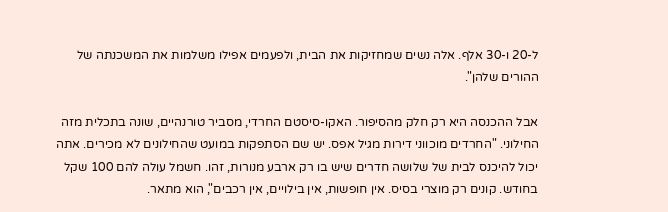ל-20 ו-30 אלף. אלה נשים שמחזיקות את הבית, ולפעמים אפילו משלמות את המשכנתה של ההורים שלהן".

אבל ההכנסה היא רק חלק מהסיפור. האקו-סיסטם החרדי, מסביר טורנהיים, שונה בתכלית מזה החילוני. "החרדים מוכווני דירות מגיל אפס. יש שם הסתפקות במועט שהחילונים לא מכירים. אתה יכול להיכנס לבית של שלושה חדרים שיש בו רק ארבע מנורות, זהו. חשמל עולה להם 100 שקל בחודש. קונים רק מוצרי בסיס. אין חופשות, אין בילויים, אין רכבים", הוא מתאר.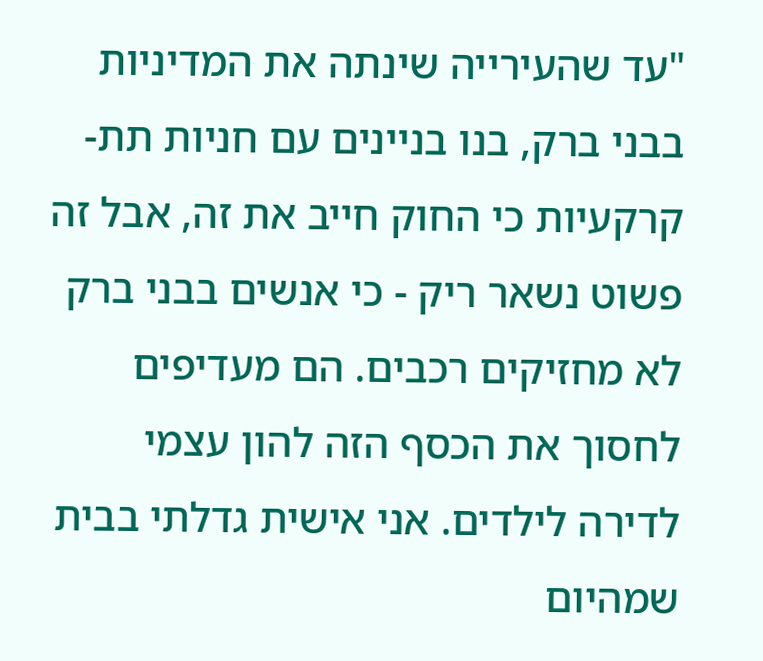"עד שהעירייה שינתה את המדיניות בבני ברק, בנו בניינים עם חניות תת-קרקעיות כי החוק חייב את זה, אבל זה פשוט נשאר ריק - כי אנשים בבני ברק לא מחזיקים רכבים. הם מעדיפים לחסוך את הכסף הזה להון עצמי לדירה לילדים. אני אישית גדלתי בבית שמהיום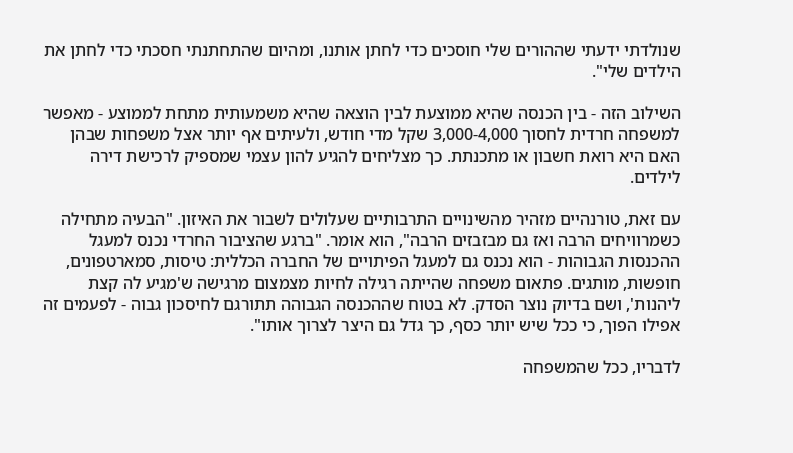שנולדתי ידעתי שההורים שלי חוסכים כדי לחתן אותנו, ומהיום שהתחתנתי חסכתי כדי לחתן את הילדים שלי".

השילוב הזה - בין הכנסה שהיא ממוצעת לבין הוצאה שהיא משמעותית מתחת לממוצע - מאפשר למשפחה חרדית לחסוך 3,000-4,000 שקל מדי חודש, ולעיתים אף יותר אצל משפחות שבהן האם היא רואת חשבון או מתכנתת. כך מצליחים להגיע להון עצמי שמספיק לרכישת דירה לילדים.

עם זאת, טורנהיים מזהיר מהשינויים התרבותיים שעלולים לשבור את האיזון. "הבעיה מתחילה כשמרוויחים הרבה ואז גם מבזבזים הרבה", הוא אומר. "ברגע שהציבור החרדי נכנס למעגל ההכנסות הגבוהות - הוא נכנס גם למעגל הפיתויים של החברה הכללית: טיסות, סמארטפונים, חופשות, מותגים. פתאום משפחה שהייתה רגילה לחיות מצמצום מרגישה ש'מגיע לה קצת ליהנות', ושם בדיוק נוצר הסדק. לא בטוח שההכנסה הגבוהה תתורגם לחיסכון גבוה - לפעמים זה אפילו הפוך, כי ככל שיש יותר כסף, כך גדל גם היצר לצרוך אותו".

לדבריו, ככל שהמשפחה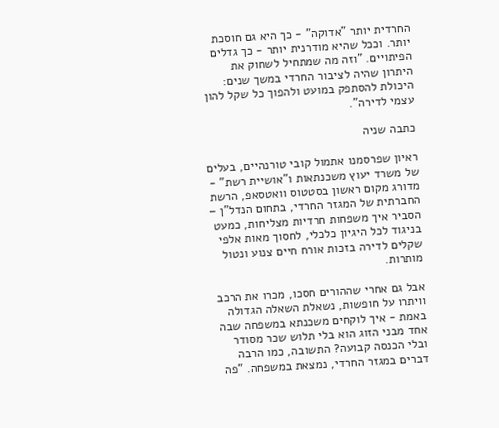החרדית יותר "אדוקה" - כך היא גם חוסכת יותר. וככל שהיא מודרנית יותר - כך גדלים הפיתויים. "וזה מה שמתחיל לשחוק את היתרון שהיה לציבור החרדי במשך שנים: היכולת להסתפק במועט ולהפוך כל שקל להון עצמי לדירה".

כתבה שניה

ראיון שפרסמנו אתמול קובי טורנהיים, בעלים של משרד יעוץ משכנתאות ו"אושיית רשת" - מדורג מקום ראשון בסטטוס וואטסאפ, הרשת החברתית של המגזר החרדי, בתחום הנדל"ן – הסביר איך משפחות חרדיות מצליחות, כמעט בניגוד לכל היגיון כלכלי, לחסוך מאות אלפי שקלים לדירה בזכות אורח חיים צנוע ונטול מותרות.

אבל גם אחרי שההורים חסכו, מכרו את הרכב וויתרו על חופשות, נשאלת השאלה הגדולה באמת - איך לוקחים משכנתא במשפחה שבה אחד מבני הזוג הוא בלי תלוש שכר מסודר ובלי הכנסה קבועה? התשובה, כמו הרבה דברים במגזר החרדי, נמצאת במשפחה. "פה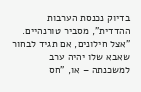בדיוק נכנסת הערבות ההדדית", מסביר טורנהיים. "אצל חילונים, אם תגיד לבחור שאבא שלו יהיה ערב למשכנתה – או, "חס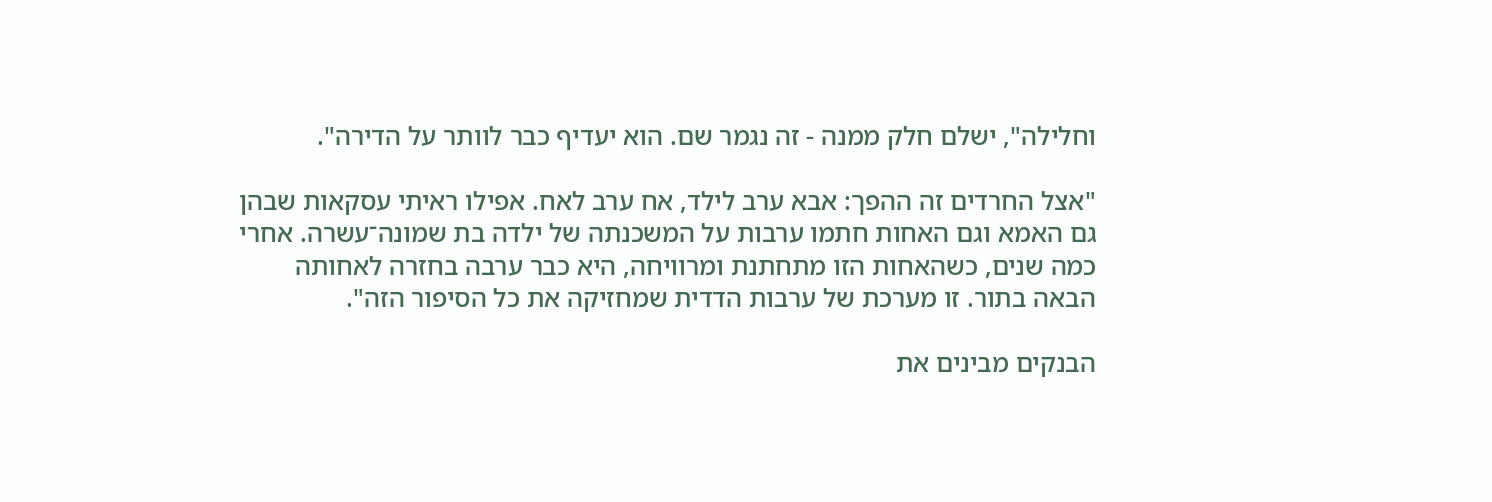וחלילה", ישלם חלק ממנה - זה נגמר שם. הוא יעדיף כבר לוותר על הדירה".

"אצל החרדים זה ההפך: אבא ערב לילד, אח ערב לאח. אפילו ראיתי עסקאות שבהן גם האמא וגם האחות חתמו ערבות על המשכנתה של ילדה בת שמונה־עשרה. אחרי כמה שנים, כשהאחות הזו מתחתנת ומרוויחה, היא כבר ערבה בחזרה לאחותה הבאה בתור. זו מערכת של ערבות הדדית שמחזיקה את כל הסיפור הזה".

הבנקים מבינים את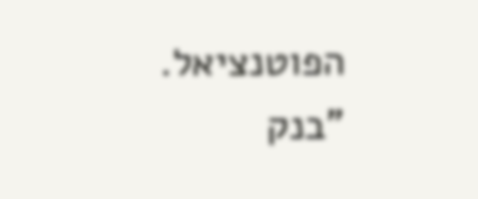הפוטנציאל. "בנק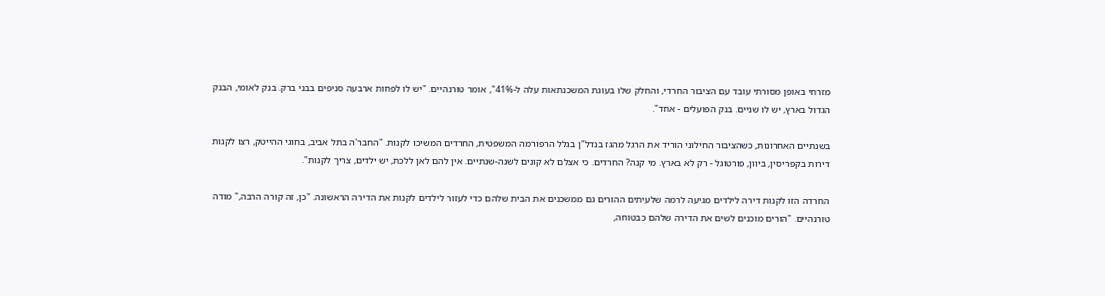מזרחי באופן מסורתי עובד עם הציבור החרדי, והחלק שלו בעוגת המשכנתאות עלה ל-41%", אומר טורנהיים. "יש לו לפחות ארבעה סניפים בבני ברק. בנק לאומי, הבנק הגדול בארץ, יש לו שניים. בנק הפועלים - אחד".

בשנתיים האחרונות, כשהציבור החילוני הוריד את הרגל מהגז בנדל"ן בגלל הרפורמה המשפטית, החרדים המשיכו לקנות. "החבר'ה בתל אביב, בחוגי ההייטק, רצו לקנות דירות בקפריסין, ביוון, פורטוגל - רק לא בארץ. מי קנה? החרדים. כי אצלם לא קונים לשנה-שנתיים. אין להם לאן ללכת, יש ילדים, צריך לקנות".

החרדה הזו לקנות דירה לילדים מגיעה לרמה שלעיתים ההורים גם ממשכנים את הבית שלהם כדי לעזור לילדים לקנות את הדירה הראשונה. "כן, זה קורה הרבה," מודה טורנהיים. "הורים מוכנים לשים את הדירה שלהם כבטוחה,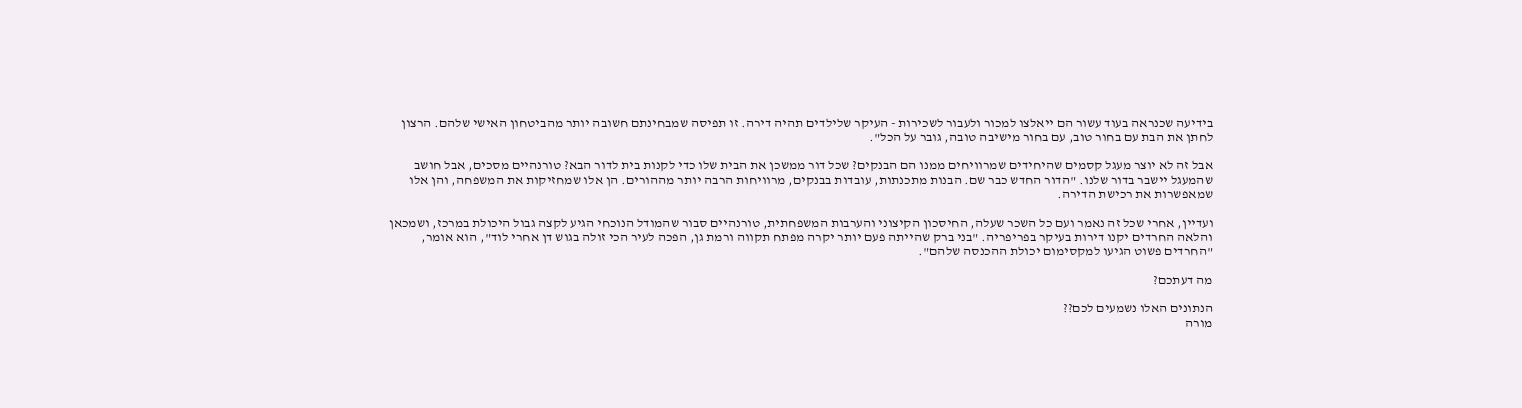בידיעה שכנראה בעוד עשור הם ייאלצו למכור ולעבור לשכירות - העיקר שלילדים תהיה דירה. זו תפיסה שמבחינתם חשובה יותר מהביטחון האישי שלהם. הרצון לחתן את הבת עם בחור טוב, עם בחור מישיבה טובה, גובר על הכל".

אבל זה לא יוצר מעגל קסמים שהיחידים שמרוויחים ממנו הם הבנקים? שכל דור ממשכן את הבית שלו כדי לקנות בית לדור הבא? טורנהיים מסכים, אבל חושב שהמעגל יישבר בדור שלנו. "הדור החדש כבר שם. הבנות מתכנתות, עובדות בבנקים, מרוויחות הרבה יותר מההורים. הן אלו שמחזיקות את המשפחה, והן אלו שמאפשרות את רכישת הדירה.

ועדיין, אחרי שכל זה נאמר ועם כל השכר שעלה, החיסכון הקיצוני והערבות המשפחתית, טורנהיים סבור שהמודל הנוכחי הגיע לקצה גבול היכולת במרכז, ושמכאן והלאה החרדים יקנו דירות בעיקר בפריפריה. "בני ברק שהייתה פעם יותר יקרה מפתח תקווה ורמת גן, הפכה לעיר הכי זולה בגוש דן אחרי לוד", הוא אומר, "החרדים פשוט הגיעו למקסימום יכולת ההכנסה שלהם".

מה דעתכם?

הנתונים האלו נשמעים לכם??
מורה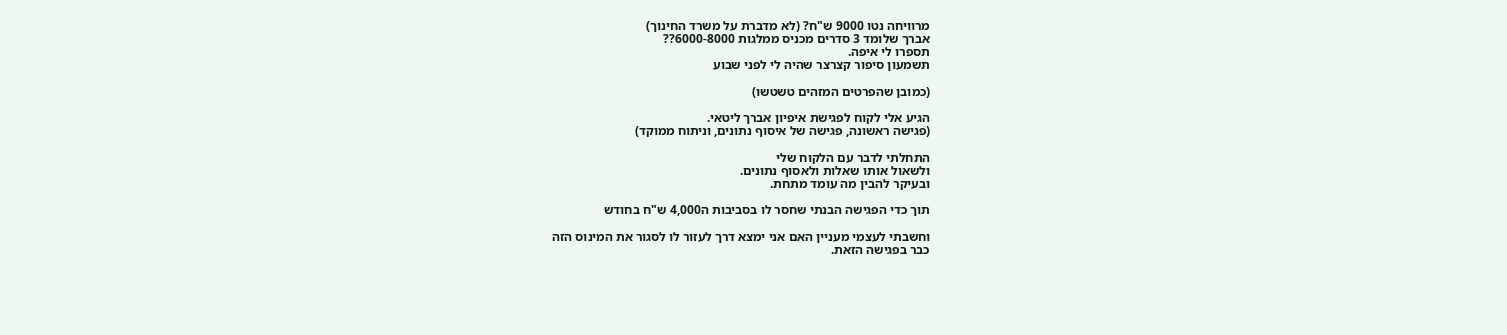מרוויחה נטו 9000 ש"ח? (לא מדברת על משרד החינוך)
אברך שלומד 3 סדרים מכניס ממלגות 6000-8000??
תספרו לי איפה.
תשמעון סיפור קצרצר שהיה לי לפני שבוע

(כמובן שהפרטים המזהים טשטשו)

הגיע אלי לקוח לפגישת איפיון אברך ליטאי.
(פגישה ראשונה, פגישה של איסוף נתונים, וניתוח ממוקד)

התחלתי לדבר עם הלקוח שלי
ולשאול אותו שאלות ולאסוף נתונים.
ובעיקר להבין מה עומד מתחת.

תוך כדי הפגישה הבנתי שחסר לו בסביבות ה4,000 ש"ח בחודש

וחשבתי לעצמי מעניין האם אני ימצא דרך לעזור לו לסגור את המינוס הזה
כבר בפגישה הזאת.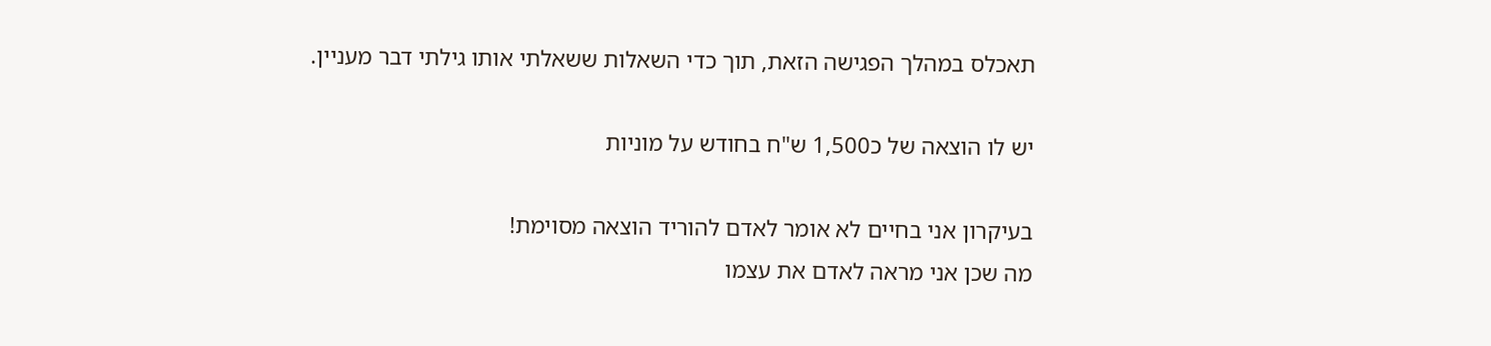תאכלס במהלך הפגישה הזאת, תוך כדי השאלות ששאלתי אותו גילתי דבר מעניין.

יש לו הוצאה של כ1,500 ש"ח בחודש על מוניות

בעיקרון אני בחיים לא אומר לאדם להוריד הוצאה מסוימת!
מה שכן אני מראה לאדם את עצמו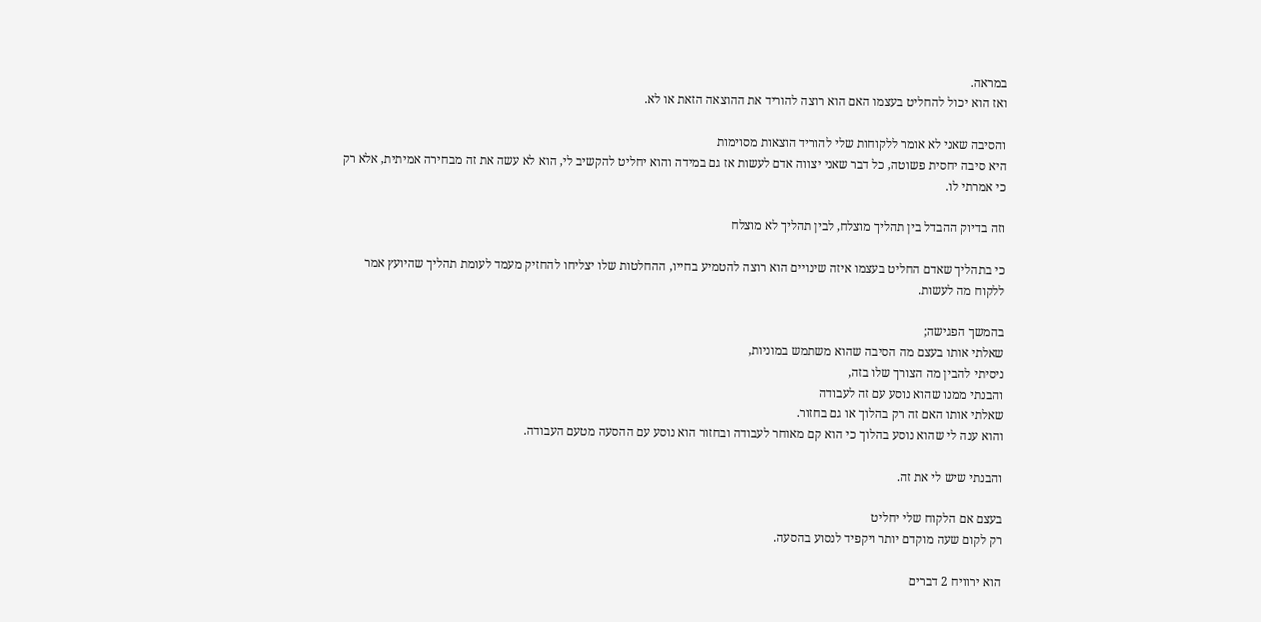במראה.
ואז הוא יכול להחליט בעצמו האם הוא רוצה להוריד את ההוצאה הזאת או לא.

והסיבה שאני לא אומר ללקוחות שלי להוריד הוצאות מסוימות
היא סיבה יחסית פשוטה, כל דבר שאני יצווה אדם לעשות אז גם במידה והוא יחליט להקשיב לי, הוא לא עשה את זה מבחירה אמיתית, אלא רק כי אמרתי לו.

וזה בדיוק ההבדל בין תהליך מוצלח, לבין תהליך לא מוצלח

כי בתהליך שאדם החליט בעצמו איזה שינויים הוא רוצה להטמיע בחייו, ההחלטות שלו יצליחו להחזיק מעמד לעומת תהליך שהיועץ אמר ללקוח מה לעשות.

בהמשך הפגישה;
שאלתי אותו בעצם מה הסיבה שהוא משתמש במוניות,
ניסיתי להבין מה הצורך שלו בזה,
והבנתי ממנו שהוא נוסע עם זה לעבודה
שאלתי אותו האם זה רק בהלוך או גם בחזור.
והוא ענה לי שהוא נוסע בהלוך כי הוא קם מאוחר לעבודה ובחזור הוא נוסע עם ההסעה מטעם העבודה.

והבנתי שיש לי את זה.

בעצם אם הלקוח שלי יחליט
רק לקום שעה מוקדם יותר ויקפיד לנסוע בהסעה.

הוא ירוויח 2 דברים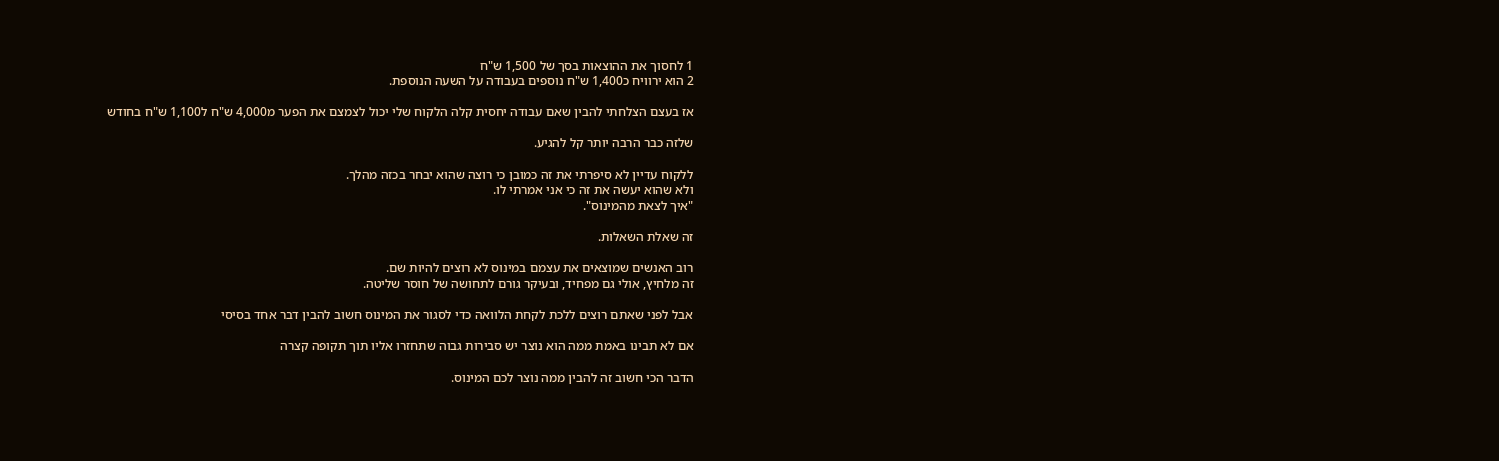1 לחסוך את ההוצאות בסך של 1,500 ש"ח
2 הוא ירוויח כ1,400 ש"ח נוספים בעבודה על השעה הנוספת.

אז בעצם הצלחתי להבין שאם עבודה יחסית קלה הלקוח שלי יכול לצמצם את הפער מ4,000 ש"ח ל1,100 ש"ח בחודש

שלזה כבר הרבה יותר קל להגיע.

ללקוח עדיין לא סיפרתי את זה כמובן כי רוצה שהוא יבחר בכזה מהלך.
ולא שהוא יעשה את זה כי אני אמרתי לו.
"איך לצאת מהמינוס".

זה שאלת השאלות.

רוב האנשים שמוצאים את עצמם במינוס לא רוצים להיות שם.
זה מלחיץ, אולי גם מפחיד, ובעיקר גורם לתחושה של חוסר שליטה.

אבל לפני שאתם רוצים ללכת לקחת הלוואה כדי לסגור את המינוס חשוב להבין דבר אחד בסיסי

אם לא תבינו באמת ממה הוא נוצר יש סבירות גבוה שתחזרו אליו תוך תקופה קצרה

הדבר הכי חשוב זה להבין ממה נוצר לכם המינוס.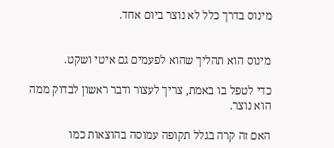מינוס בדרך כלל לא נוצר ביום אחד.


מינוס הוא תהליך שהוא לפעמים גם איטי ושקט.

כדי לטפל בו באמת, צריך לעצור ודבר ראשון לבדוק ממה הוא נוצר.

האם זה קרה בגלל תקופה עמוסה בהוצאות כמו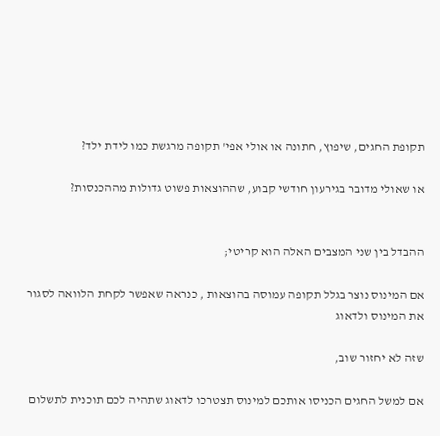תקופת החגים, שיפוץ, חתונה או אולי אפי' תקופה מרגשת כמו לידת ילד?

או שאולי מדובר בגירעון חודשי קבוע, שההוצאות פשוט גדולות מההכנסות?


ההבדל בין שני המצבים האלה הוא קריטי;

אם המינוס נוצר בגלל תקופה עמוסה בהוצאות , כנראה שאפשר לקחת הלוואה לסגור את המינוס ולדאוג

שזה לא יחזור שוב,

אם למשל החגים הכניסו אותכם למינוס תצטרכו לדאוג שתהיה לכם תוכנית לתשלום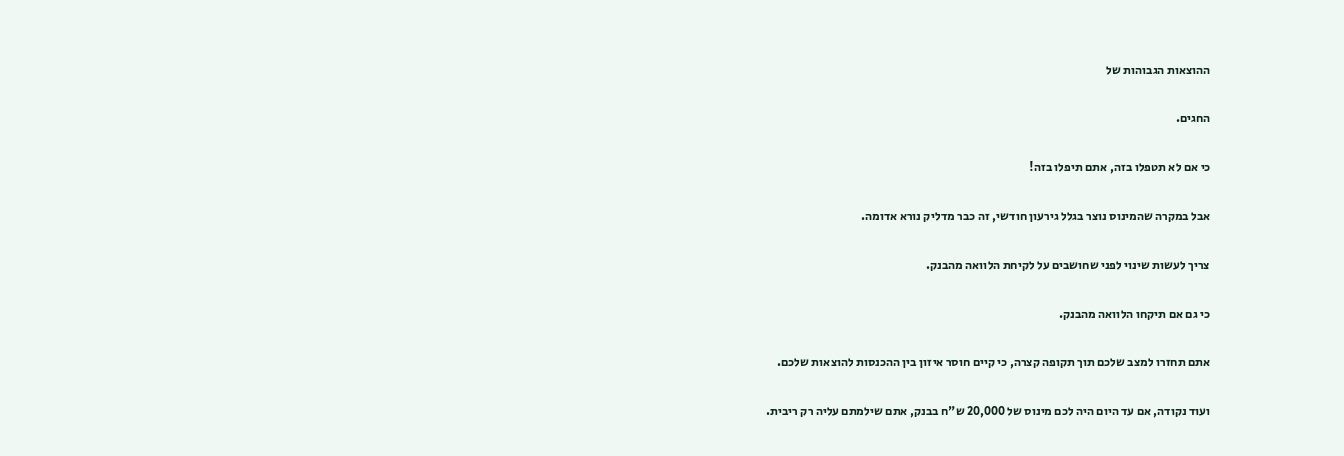ההוצאות הגבוהות של

החגים.

כי אם לא תטפלו בזה, אתם תיפלו בזה!

אבל במקרה שהמינוס נוצר בגלל גירעון חודשי, זה כבר מדליק נורא אדומה.

צריך לעשות שינוי לפני שחושבים על לקיחת הלוואה מהבנק.

כי גם אם תיקחו הלוואה מהבנק.

אתם תחזרו למצב שלכם תוך תקופה קצרה, כי קיים חוסר איזון בין ההכנסות להוצאות שלכם.

ועוד נקודה, אם עד היום היה לכם מינוס של 20,000 ש"ח בבנק, אתם שילמתם עליה רק ריבית.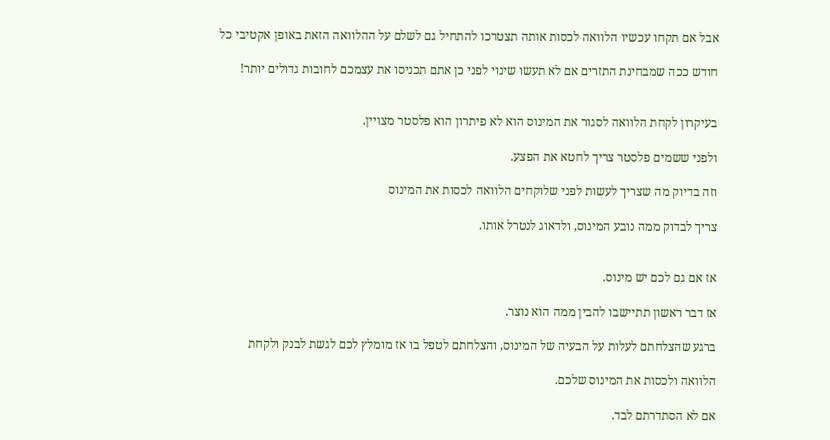אבל אם תקחו עכשיו הלוואה לכסות אותה תצטרכו להתחיל גם לשלם על ההלוואה הזאת באופן אקטיבי כל

חודש ככה שמבחינת התזרים אם לא תעשו שינוי לפני כן אתם תכניסו את עצמכם לחובות גדולים יותר!


בעיקרון לקחת הלוואה לסגור את המינוס הוא לא פיתרון הוא פלסטר מצויין.

ולפני ששמים פלסטר צריך לחטא את הפצע.

וזה בדיוק מה שצריך לעשות לפני שלוקחים הלוואה לכסות את המינוס

צריך לבדוק ממה נובע המינוס, ולדאוג לנטרל אותו.


אז אם גם לכם יש מינוס.

אז דבר ראשון תתיישבו להבין ממה הוא נוצר.

ברגע שהצלחתם לעלות על הבעיה של המינוס, והצלחתם לטפל בו אז מומלץ לכם לגשת לבנק ולקחת

הלוואה ולכסות את המינוס שלכם.

אם לא הסתדרתם לבד.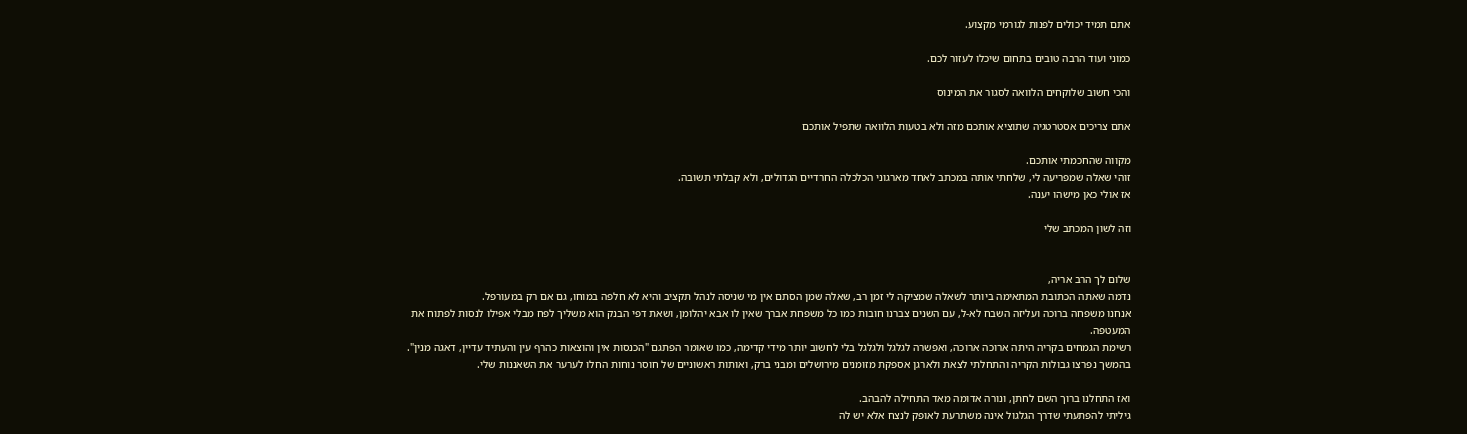אתם תמיד יכולים לפנות לגורמי מקצוע.

כמוני ועוד הרבה טובים בתחום שיכלו לעזור לכם.

והכי חשוב שלוקחים הלוואה לסגור את המינוס

אתם צריכים אסטרטגיה שתוציא אותכם מזה ולא בטעות הלוואה שתפיל אותכם

מקווה שהחכמתי אותכם.
זוהי שאלה שמפריעה לי, שלחתי אותה במכתב לאחד מארגוני הכלכלה החרדיים הגדולים, ולא קבלתי תשובה.
אז אולי כאן מישהו יענה.

וזה לשון המכתב שלי


שלום לך הרב אריה,
נדמה שאתה הכתובת המתאימה ביותר לשאלה שמציקה לי זמן רב, שאלה שמן הסתם אין מי שניסה לנהל תקציב והיא לא חלפה במוחו, גם אם רק במעורפל.
אנחנו משפחה ברוכה ועליזה השבח לא-ל, עם השנים צברנו חובות כמו כל משפחת אברך שאין לו אבא יהלומן, ושאת דפי הבנק הוא משליך לפח מבלי אפילו לנסות לפתוח את המעטפה.
רשימת הגמחים בקריה היתה ארוכה ארוכה, ואפשרה לגלגל ולגלגל בלי לחשוב יותר מידי קדימה, כמו שאומר הפתגם "הכנסות אין והוצאות כהרף עין והעתיד עדיין, דאגה מנין".
בהמשך נפרצו גבולות הקריה והתחלתי לצאת ולארגן אספקת מזומנים מירושלים ומבני ברק, ואותות ראשוניים של חוסר נוחות החלו לערער את השאננות שלי.

ואז התחלנו ברוך השם לחתן, ונורה אדומה מאד התחילה להבהב.
גיליתי להפתעתי שדרך הגלגול אינה משתרעת לאופק לנצח אלא יש לה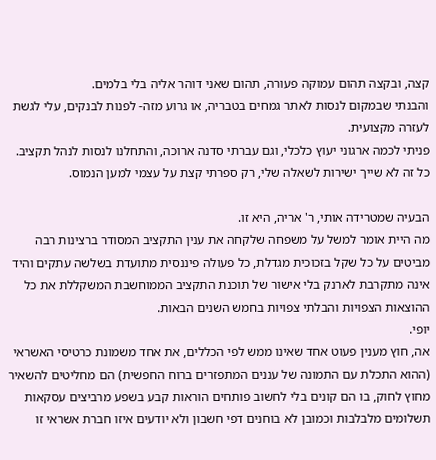קצה, ובקצה תהום עמוקה פעורה, תהום שאני דוהר אליה בלי בלמים.
והבנתי שבמקום לנסות לאתר גמחים בטבריה, או גרוע מזה- לפנות לבנקים, עלי לגשת לעזרה מקצועית.
פניתי לכמה ארגוני יעוץ כלכלי, וגם עברתי סדנה ארוכה, והתחלנו לנסות לנהל תקציב.
כל זה לא שייך ישירות לשאלה שלי, רק ספרתי קצת על עצמי למען הנמוס.

הבעיה שמטרידה אותי, ר' אריה, היא זו.
מה היית אומר למשל על משפחה שלקחה את ענין התקציב המסודר ברצינות רבה מביטים על כל שקל בזכוכית מגדלת, כל פעולה פיננסית מתועדת בשלשה עתקים והיד אינה מתקרבת לארנק בלי אישור של תוכנת התקציב הממוחשבת המשקללת את כל ההוצאות הצפויות והבלתי צפויות בחמש השנים הבאות.
יופי.
אה, חוץ מענין פעוט אחד שאינו ממש לפי הכללים, את אחד משמונת כרטיסי האשראי (ההוא התכלת עם התמונה של עננים המתפזרים ברוח החפשית) הם מחליטים להשאיר מחוץ לחוק, בו הם קונים בלי לחשוב פותחים הוראות קבע בשפע מרביצים עסקאות תשלומים מלבלבות וכמובן לא בוחנים דפי חשבון ולא יודעים איזו חברת אשראי זו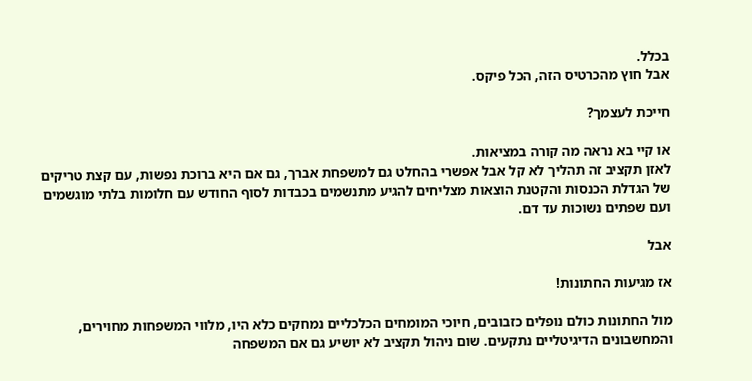בכלל.
אבל חוץ מהכרטיס הזה, הכל פיקס.

חייכת לעצמך?

או קיי בא נראה מה קורה במציאות.
לאזן תקציב זה תהליך לא קל אבל אפשרי בהחלט גם למשפחת אברך, גם אם היא ברוכת נפשות, עם קצת טריקים של הגדלת הכנסות והקטנת הוצאות מצליחים להגיע מתנשמים בכבדות לסוף החודש עם חלומות בלתי מוגשמים ועם שפתים נשוכות עד דם.

אבל

אז מגיעות החתונות!

מול החתונות כולם נופלים כזבובים, חיוכי המומחים הכלכליים נמחקים כלא היו, מלווי המשפחות מחוירים, והמחשבונים הדיגיטליים נתקעים. שום ניהול תקציב לא יושיע גם אם המשפחה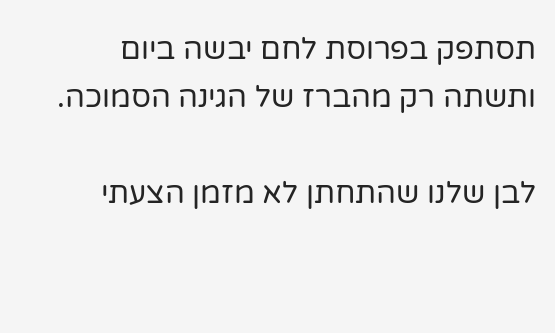תסתפק בפרוסת לחם יבשה ביום ותשתה רק מהברז של הגינה הסמוכה.

לבן שלנו שהתחתן לא מזמן הצעתי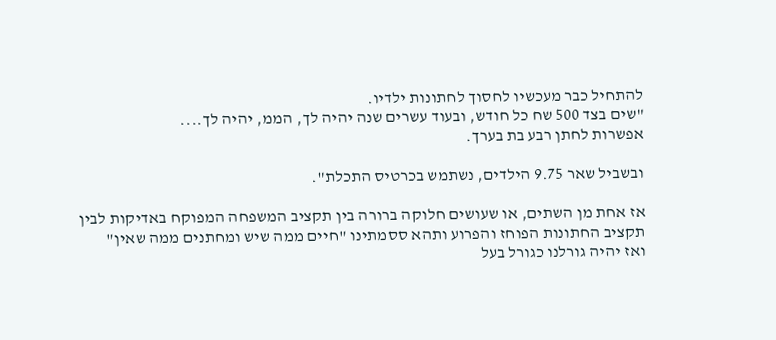להתחיל כבר מעכשיו לחסוך לחתונות ילדיו.
"שים בצד 500 שח כל חודש, ובעוד עשרים שנה יהיה לך, הממ, יהיה לך....
אפשרות לחתן רבע בת בערך.

ובשביל שאר 9.75 הילדים, נשתמש בכרטיס התכלת".

אז אחת מן השתים, או שעושים חלוקה ברורה בין תקציב המשפחה המפוקח באדיקות לבין תקציב החתונות הפוחז והפרוע ותהא ססמתינו "חיים ממה שיש ומחתנים ממה שאין"
ואז יהיה גורלנו כגורל בעל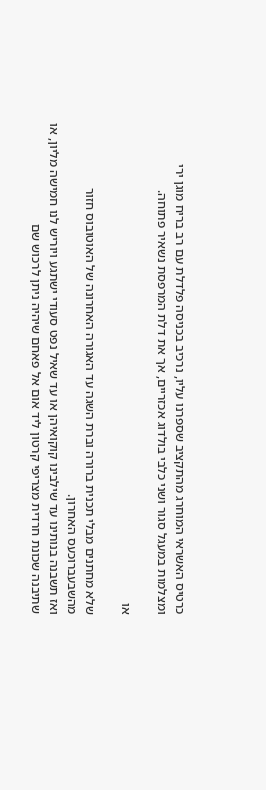כרטיס האשראי המוחרג מהתקציב שספרנו עליו, נרכיב בכניסה פלדלת עם רב בריח מוגן ירי ומצלמות במעגל סגור ושני כלבי בולדוג אכזריים, אך את דלת המרפסת נשאיר פתוחה.

או

שלא מחתנים מבלי תכנית ברורה וברת השגה עד האגורה האחרונה של האוטובוס חזור מהשבעברוכעס האחרון.
ואז תשבנה בנותינו עד שילבינו קוקואיהן או עד שאיל נפט סעודי ישתגע ויוריש לנו חמישה מליון, או שתיבנה שכונת חרדית מצריפי קרטון ליד אום אל פאחם שיהיה ניתן לרכוש שם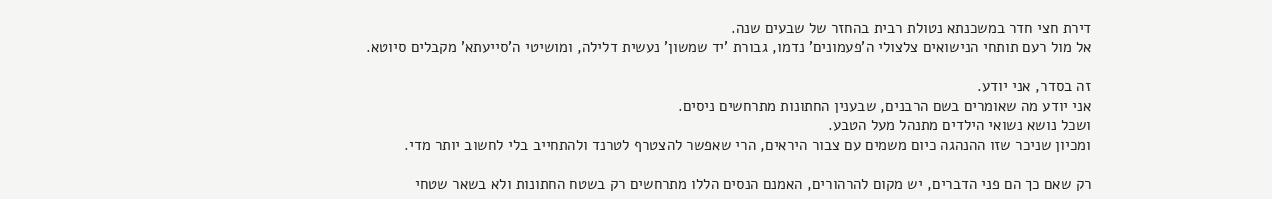דירת חצי חדר במשכנתא נטולת רבית בהחזר של שבעים שנה.
אל מול רעם תותחי הנישואים צלצולי ה'פעמונים' נדמו, גבורת 'יד שמשון' נעשית דלילה, ומושיטי ה'סייעתא' מקבלים סיוטא.

זה בסדר, אני יודע.
אני יודע מה שאומרים בשם הרבנים, שבענין החתונות מתרחשים ניסים.
ושכל נושא נשואי הילדים מתנהל מעל הטבע.
ומכיון שניכר שזו ההנהגה כיום משמים עם צבור היראים, הרי שאפשר להצטרף לטרנד ולהתחייב בלי לחשוב יותר מדי.

רק שאם כך הם פני הדברים, יש מקום להרהורים, האמנם הנסים הללו מתרחשים רק בשטח החתונות ולא בשאר שטחי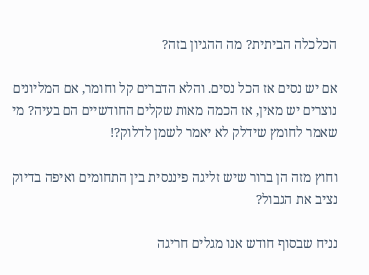הכלכלה הביתית? מה ההגיון בזה?

אם יש נסים אז הכל נסים. והלא הדברים קל וחומר, אם המליונים נוצרים יש מאין, אז הכמה מאות שקלים החודשיים הם בעיה? מי שאמר לחומץ שידלק לא יאמר לשמן לדלוק?!

וחוץ מזה הן ברור שיש זליגה פיננסית בין התחומים ואיפה בדיוק נציב את הגבול?

נניח שבסוף חודש אנו מגלים חריגה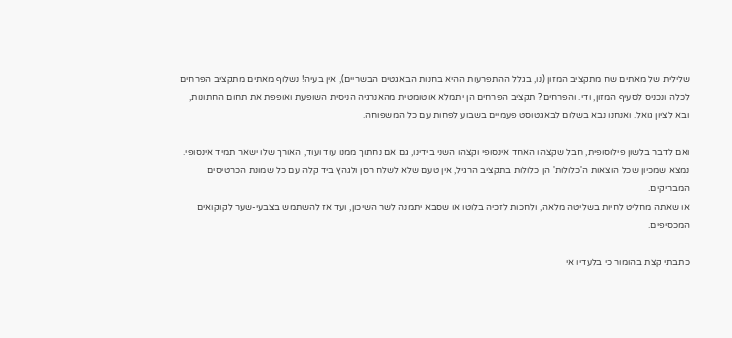שלילית של מאתים שח מתקציב המזון (נו, בגלל ההתפרעות ההיא בחנות הבאגטים הבשריים), אין בעיה! נשלוף מאתים מתקציב הפרחים לכלה ונכניס לסעיף המזון, ודי. והפרחים? תקציב הפרחים הן יתמלא אוטומטית מהאנרגיה הניסית השופעת ואופפת את תחום החתונות, ובא לציון גואל. ואנחנו נבא בשלום לבאגטוסט פעמיים בשבוע לפחות עם כל המשפוחה.

ואם לדבר בלשון פילוסופית, חבל שקצהו האחד אינסופי וקצהו השני בידינו, גם אם נחתוך ממנו עוד ועוד, האורך שלו ישאר תמיד אינסופי.
נמצא שמכיון שכל הוצאות ה'כלולות' הן כלולות בתקציב הרגיל, אין טעם שלא לשלח רסן ולגהץ ביד קלה עם כל שמונת הכרטיסים המבריקים.
או שאתה מחליט לחיות בשליטה מלאה, ולחכות לזכיה בלוטו או שסבא יתמנה לשר השיכון, ועד אז להשתמש בצבעי-שער לקוקואים המכסיפים.

כתבתי קצת בהומור כי בלעדיו אי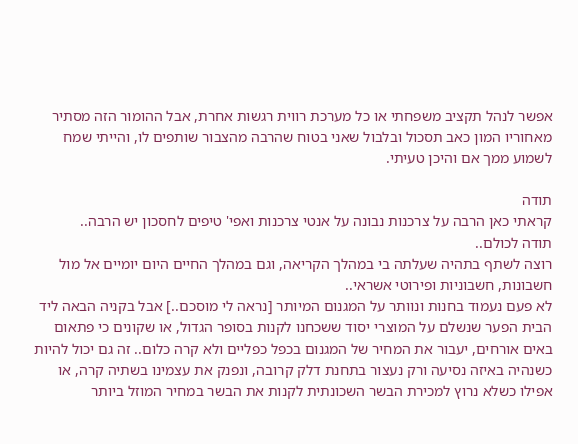אפשר לנהל תקציב משפחתי או כל מערכת רווית רגשות אחרת, אבל ההומור הזה מסתיר מאחוריו המון כאב תסכול ובלבול שאני בטוח שהרבה מהצבור שותפים לו, והייתי שמח לשמוע ממך אם והיכן טעיתי.

תודה
קראתי כאן הרבה על צרכנות נבונה על אנטי צרכנות ואפי' טיפים לחסכון יש הרבה..
תודה לכולם..
רוצה לשתף בתהיה שעלתה בי במהלך הקריאה, וגם במהלך החיים היום יומיים אל מול חשבונות, חשבוניות ופירוטי אשראי..
לא פעם נעמוד בחנות ונוותר על המגנום המיותר [נראה לי מוסכם..] אבל בקניה הבאה ליד הבית הפער שנשלם על המוצרי יסוד ששכחנו לקנות בסופר הגדול, או שקונים כי פתאום באים אורחים, יעבור את המחיר של המגנום בכפל כפליים ולא קרה כלום.. זה גם יכול להיות כשנהיה באיזה נסיעה ורק נעצור בתחנת דלק קרובה, ונפנק את עצמינו בשתיה קרה, או אפילו כשלא נרוץ למכירת הבשר השכונתית לקנות את הבשר במחיר המוזל ביותר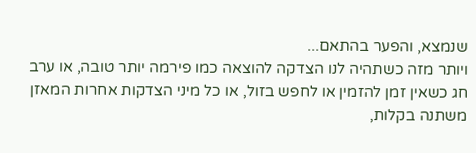שנמצא, והפער בהתאם...
ויותר מזה כשתהיה לנו הצדקה להוצאה כמו פירמה יותר טובה, או ערב חג כשאין זמן להזמין או לחפש בזול, או כל מיני הצדקות אחרות המאזן משתנה בקלות,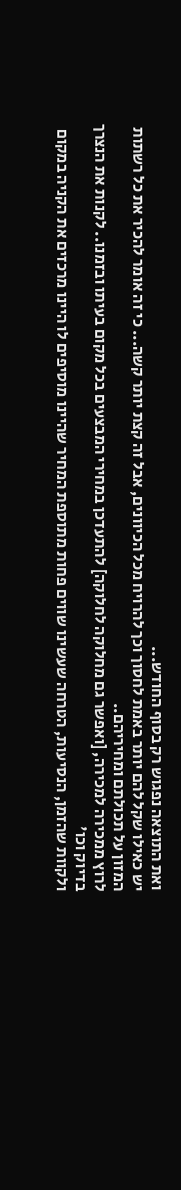ואת התוצאה נפגוש רק בסוף החודש...
יש כאילו שקל להם יותר באמת לחסוך וכך להרויח מכל הכיוונים, אבל זה קצת יותר קשה... כי זה אומר להכיר את כל רשתות המזון על תכולתם ומחיריהם..
לרוץ ממכירה למכירה, [ואפשר גם מחלוקה לחלוקה] להתעדכן במחירי המבצעים בכל מקום בעיתו ובזמנו.. לקנות את הנצרך בדיוק וכו'
ולקוות שהזמן, הנסיעות, הטרחה שעשינו שווים פחות מתוספת המחיר שהיינו מוסיפים לו היינו מרכזים את הקניה במקום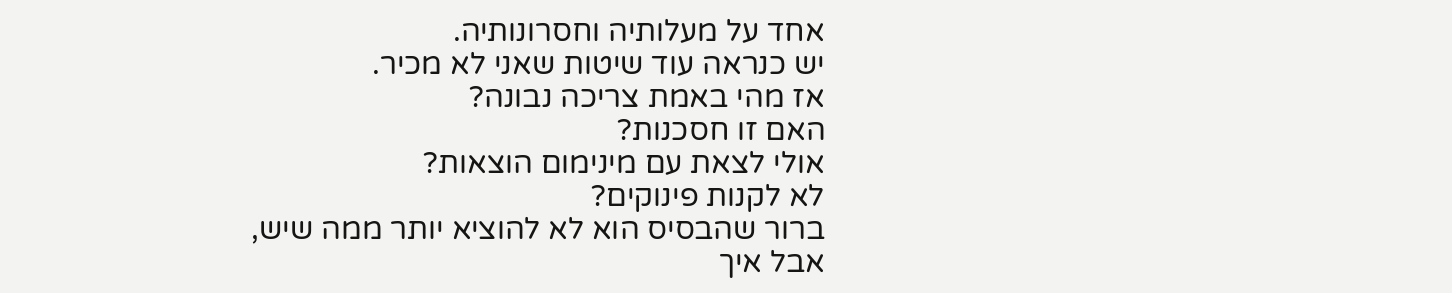אחד על מעלותיה וחסרונותיה.
יש כנראה עוד שיטות שאני לא מכיר.
אז מהי באמת צריכה נבונה?
האם זו חסכנות?
אולי לצאת עם מינימום הוצאות?
לא לקנות פינוקים?
ברור שהבסיס הוא לא להוציא יותר ממה שיש,
אבל איך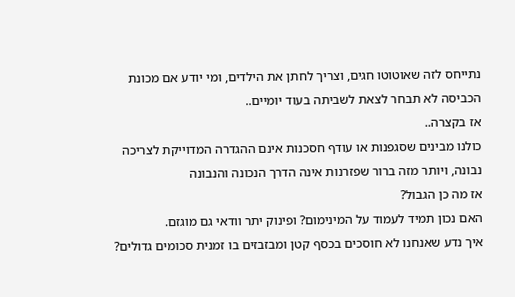נתייחס לזה שאוטוטו חגים, וצריך לחתן את הילדים, ומי יודע אם מכונת הכביסה לא תבחר לצאת לשביתה בעוד יומיים..
אז בקצרה..
כולנו מבינים שסגפנות או עודף חסכנות אינם ההגדרה המדוייקת לצריכה נבונה, ויותר מזה ברור שפזרנות אינה הדרך הנכונה והנבונה
אז מה כן הגבול?
האם נכון תמיד לעמוד על המינימום? ופינוק יתר וודאי גם מוגזם.
איך נדע שאנחנו לא חוסכים בכסף קטן ומבזבזים בו זמנית סכומים גדולים?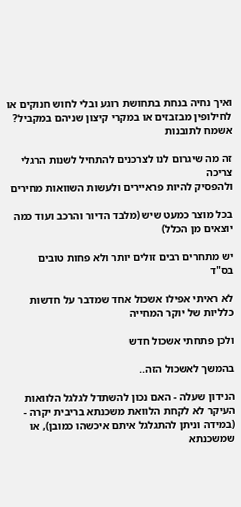ואיך נחיה בנחת בתחושת רוגע ובלי לחוש חנוקים או לחילופין מבזבזים או במקרי קיצון שניהם במקביל?
אשמח לתובנות

זה מה שיגרום לנו לצרכנים להתחיל לשנות הרגלי צריכה
ולהפסיק להיות פראיירים ולעשות השוואות מחירים

בכל מוצר כמעט שיש (מלבד הדיור והרכב ועוד כמה יוצאים מן הכלל)

יש מתחרים רבים זולים יותר ולא פחות טובים
בס"ד

לא ראיתי אפילו אשכול אחד שמדבר על חדשות כלליות של יוקר המחייה

ולכן פתחתי אשכול חדש

בהמשך לאשכול הזה..

הנידון שעלה - האם נכון להשתדל לגלגל הלוואות העיקר לא לקחת הלוואת משכנתא בריבית יקרה - (במידה וניתן להתגלגל איתם איכשהו כמובן), או שמשכנתא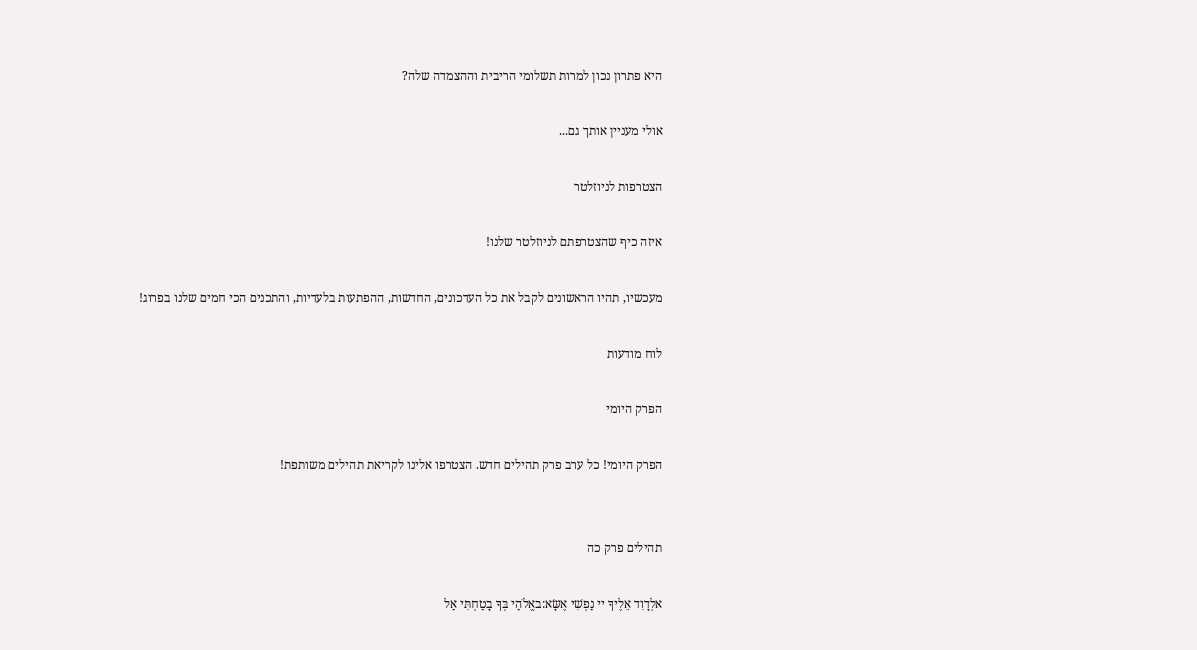היא פתרון נכון למרות תשלומי הריבית וההצמדה שלה?

אולי מעניין אותך גם...

הצטרפות לניוזלטר

איזה כיף שהצטרפתם לניוזלטר שלנו!

מעכשיו, תהיו הראשונים לקבל את כל העדכונים, החדשות, ההפתעות בלעדיות, והתכנים הכי חמים שלנו בפרוג!

לוח מודעות

הפרק היומי

הפרק היומי! כל ערב פרק תהילים חדש. הצטרפו אלינו לקריאת תהילים משותפת!


תהילים פרק כה

אלְדָוִד אֵלֶיךָ יי נַפְשִׁי אֶשָּׂא:באֱלֹהַי בְּךָ בָטַחְתִּי אַל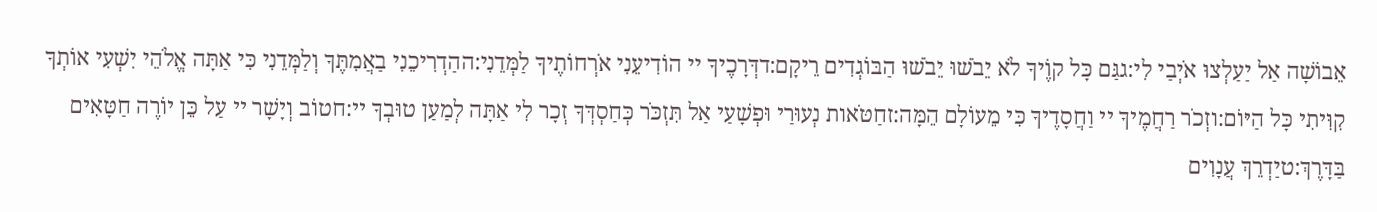אֵבוֹשָׁה אַל יַעַלְצוּ אֹיְבַי לִי:גגַּם כָּל קוֶֹיךָ לֹא יֵבֹשׁוּ יֵבֹשׁוּ הַבּוֹגְדִים רֵיקָם:דדְּרָכֶיךָ יי הוֹדִיעֵנִי אֹרְחוֹתֶיךָ לַמְּדֵנִי:ההַדְרִיכֵנִי בַאֲמִתֶּךָ וְלַמְּדֵנִי כִּי אַתָּה אֱלֹהֵי יִשְׁעִי אוֹתְךָ קִוִּיתִי כָּל הַיּוֹם:וזְכֹר רַחֲמֶיךָ יי וַחֲסָדֶיךָ כִּי מֵעוֹלָם הֵמָּה:זחַטֹּאות נְעוּרַי וּפְשָׁעַי אַל תִּזְכֹּר כְּחַסְדְּךָ זְכָר לִי אַתָּה לְמַעַן טוּבְךָ יי:חטוֹב וְיָשָׁר יי עַל כֵּן יוֹרֶה חַטָּאִים בַּדָּרֶךְ:טיַדְרֵךְ עֲנָוִים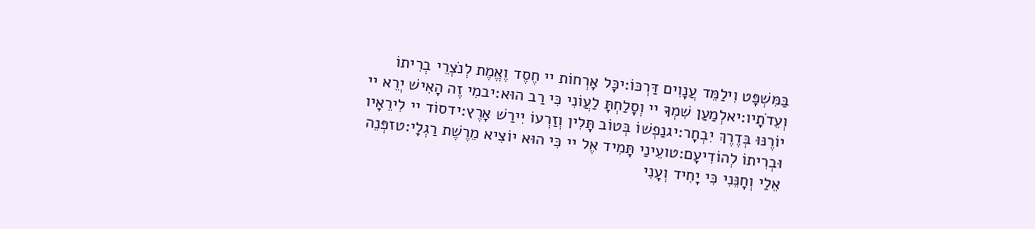בַּמִּשְׁפָּט וִילַמֵּד עֲנָוִים דַּרְכּוֹ:יכָּל אָרְחוֹת יי חֶסֶד וֶאֱמֶת לְנֹצְרֵי בְרִיתוֹ וְעֵדֹתָיו:יאלְמַעַן שִׁמְךָ יי וְסָלַחְתָּ לַעֲוֹנִי כִּי רַב הוּא:יבמִי זֶה הָאִישׁ יְרֵא יי יוֹרֶנּוּ בְּדֶרֶךְ יִבְחָר:יגנַפְשׁוֹ בְּטוֹב תָּלִין וְזַרְעוֹ יִירַשׁ אָרֶץ:ידסוֹד יי לִירֵאָיו וּבְרִיתוֹ לְהוֹדִיעָם:טועֵינַי תָּמִיד אֶל יי כִּי הוּא יוֹצִיא מֵרֶשֶׁת רַגְלָי:טזפְּנֵה אֵלַי וְחָנֵּנִי כִּי יָחִיד וְעָנִי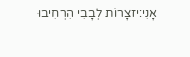אָנִי:יזצָרוֹת לְבָבִי הִרְחִיבוּ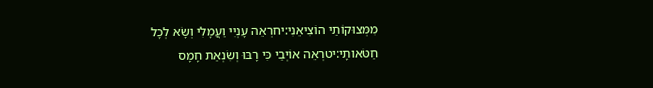מִמְּצוּקוֹתַי הוֹצִיאֵנִי:יחרְאֵה עָנְיִי וַעֲמָלִי וְשָׂא לְכָל חַטֹּאותָי:יטרְאֵה אוֹיְבַי כִּי רָבּוּ וְשִׂנְאַת חָמָס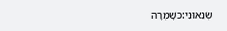שְׂנֵאוּנִי:כשָׁמְרָה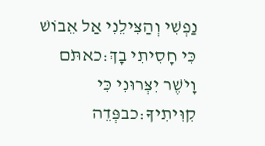נַפְשִׁי וְהַצִּילֵנִי אַל אֵבוֹשׁ כִּי חָסִיתִי בָךְ:כאתֹּם וָיֹשֶׁר יִצְּרוּנִי כִּי קִוִּיתִיךָ:כבפְּדֵה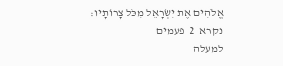אֱלֹהִים אֶת יִשְׂרָאֵל מִכֹּל צָרוֹתָיו:
נקרא  2  פעמים
למעלה